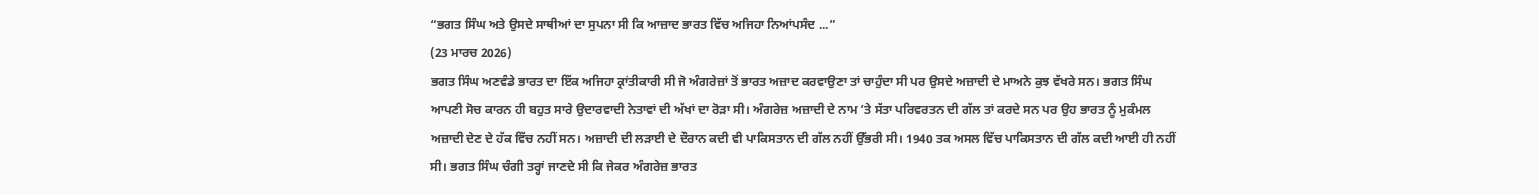“ਭਗਤ ਸਿੰਘ ਅਤੇ ਉਸਦੇ ਸਾਥੀਆਂ ਦਾ ਸੁਪਨਾ ਸੀ ਕਿ ਆਜ਼ਾਦ ਭਾਰਤ ਵਿੱਚ ਅਜਿਹਾ ਨਿਆਂਪਸੰਦ ...”
(23 ਮਾਰਚ 2026)
ਭਗਤ ਸਿੰਘ ਅਣਵੰਡੇ ਭਾਰਤ ਦਾ ਇੱਕ ਅਜਿਹਾ ਕ੍ਰਾਂਤੀਕਾਰੀ ਸੀ ਜੋ ਅੰਗਰੇਜ਼ਾਂ ਤੋਂ ਭਾਰਤ ਅਜ਼ਾਦ ਕਰਵਾਉਣਾ ਤਾਂ ਚਾਹੁੰਦਾ ਸੀ ਪਰ ਉਸਦੇ ਅਜ਼ਾਦੀ ਦੇ ਮਾਅਨੇ ਕੁਝ ਵੱਖਰੇ ਸਨ। ਭਗਤ ਸਿੰਘ ਆਪਣੀ ਸੋਚ ਕਾਰਨ ਹੀ ਬਹੁਤ ਸਾਰੇ ਉਦਾਰਵਾਦੀ ਨੇਤਾਵਾਂ ਦੀ ਅੱਖਾਂ ਦਾ ਰੋੜਾ ਸੀ। ਅੰਗਰੇਜ਼ ਅਜ਼ਾਦੀ ਦੇ ਨਾਮ ’ਤੇ ਸੱਤਾ ਪਰਿਵਰਤਨ ਦੀ ਗੱਲ ਤਾਂ ਕਰਦੇ ਸਨ ਪਰ ਉਹ ਭਾਰਤ ਨੂੰ ਮੁਕੰਮਲ ਅਜ਼ਾਦੀ ਦੇਣ ਦੇ ਹੱਕ ਵਿੱਚ ਨਹੀਂ ਸਨ। ਅਜ਼ਾਦੀ ਦੀ ਲੜਾਈ ਦੇ ਦੌਰਾਨ ਕਦੀ ਵੀ ਪਾਕਿਸਤਾਨ ਦੀ ਗੱਲ ਨਹੀਂ ਉੱਭਰੀ ਸੀ। 1940 ਤਕ ਅਸਲ ਵਿੱਚ ਪਾਕਿਸਤਾਨ ਦੀ ਗੱਲ ਕਦੀ ਆਈ ਹੀ ਨਹੀਂ ਸੀ। ਭਗਤ ਸਿੰਘ ਚੰਗੀ ਤਰ੍ਹਾਂ ਜਾਣਦੇ ਸੀ ਕਿ ਜੇਕਰ ਅੰਗਰੇਜ਼ ਭਾਰਤ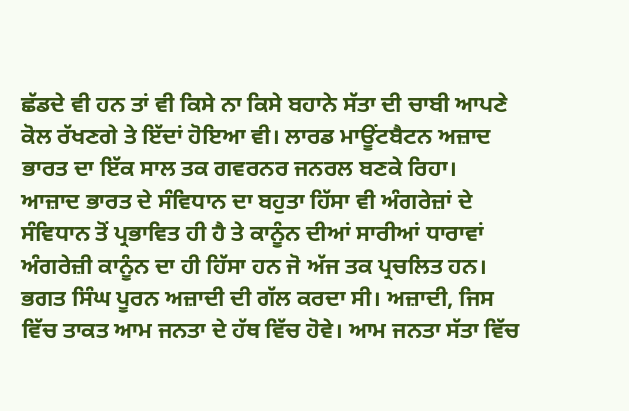ਛੱਡਦੇ ਵੀ ਹਨ ਤਾਂ ਵੀ ਕਿਸੇ ਨਾ ਕਿਸੇ ਬਹਾਨੇ ਸੱਤਾ ਦੀ ਚਾਬੀ ਆਪਣੇ ਕੋਲ ਰੱਖਣਗੇ ਤੇ ਇੱਦਾਂ ਹੋਇਆ ਵੀ। ਲਾਰਡ ਮਾਊਂਟਬੈਟਨ ਅਜ਼ਾਦ ਭਾਰਤ ਦਾ ਇੱਕ ਸਾਲ ਤਕ ਗਵਰਨਰ ਜਨਰਲ ਬਣਕੇ ਰਿਹਾ। ਆਜ਼ਾਦ ਭਾਰਤ ਦੇ ਸੰਵਿਧਾਨ ਦਾ ਬਹੁਤਾ ਹਿੱਸਾ ਵੀ ਅੰਗਰੇਜ਼ਾਂ ਦੇ ਸੰਵਿਧਾਨ ਤੋਂ ਪ੍ਰਭਾਵਿਤ ਹੀ ਹੈ ਤੇ ਕਾਨੂੰਨ ਦੀਆਂ ਸਾਰੀਆਂ ਧਾਰਾਵਾਂ ਅੰਗਰੇਜ਼ੀ ਕਾਨੂੰਨ ਦਾ ਹੀ ਹਿੱਸਾ ਹਨ ਜੋ ਅੱਜ ਤਕ ਪ੍ਰਚਲਿਤ ਹਨ।
ਭਗਤ ਸਿੰਘ ਪੂਰਨ ਅਜ਼ਾਦੀ ਦੀ ਗੱਲ ਕਰਦਾ ਸੀ। ਅਜ਼ਾਦੀ, ਜਿਸ ਵਿੱਚ ਤਾਕਤ ਆਮ ਜਨਤਾ ਦੇ ਹੱਥ ਵਿੱਚ ਹੋਵੇ। ਆਮ ਜਨਤਾ ਸੱਤਾ ਵਿੱਚ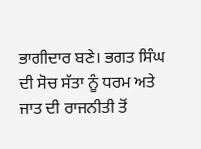ਭਾਗੀਦਾਰ ਬਣੇ। ਭਗਤ ਸਿੰਘ ਦੀ ਸੋਚ ਸੱਤਾ ਨੂੰ ਧਰਮ ਅਤੇ ਜਾਤ ਦੀ ਰਾਜਨੀਤੀ ਤੋਂ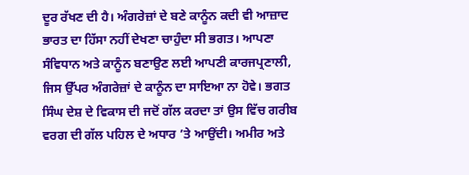ਦੂਰ ਰੱਖਣ ਦੀ ਹੈ। ਅੰਗਰੇਜ਼ਾਂ ਦੇ ਬਣੇ ਕਾਨੂੰਨ ਕਦੀ ਵੀ ਆਜ਼ਾਦ ਭਾਰਤ ਦਾ ਹਿੱਸਾ ਨਹੀਂ ਦੇਖਣਾ ਚਾਹੁੰਦਾ ਸੀ ਭਗਤ। ਆਪਣਾ ਸੰਵਿਧਾਨ ਅਤੇ ਕਾਨੂੰਨ ਬਣਾਉਣ ਲਈ ਆਪਣੀ ਕਾਰਜਪ੍ਰਣਾਲੀ, ਜਿਸ ਉੱਪਰ ਅੰਗਰੇਜ਼ਾਂ ਦੇ ਕਾਨੂੰਨ ਦਾ ਸਾਇਆ ਨਾ ਹੋਵੇ। ਭਗਤ ਸਿੰਘ ਦੇਸ਼ ਦੇ ਵਿਕਾਸ ਦੀ ਜਦੋਂ ਗੱਲ ਕਰਦਾ ਤਾਂ ਉਸ ਵਿੱਚ ਗਰੀਬ ਵਰਗ ਦੀ ਗੱਲ ਪਹਿਲ ਦੇ ਅਧਾਰ ’ਤੇ ਆਉਂਦੀ। ਅਮੀਰ ਅਤੇ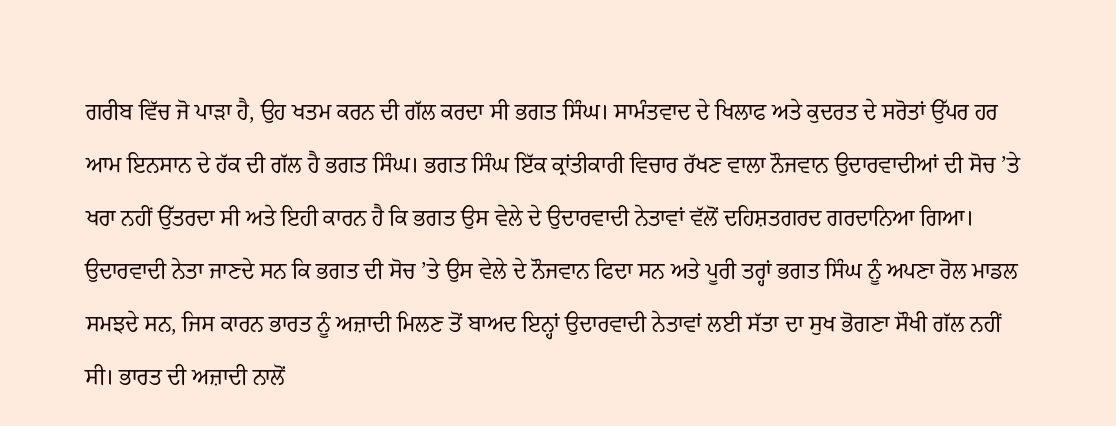ਗਰੀਬ ਵਿੱਚ ਜੋ ਪਾੜਾ ਹੈ, ਉਹ ਖਤਮ ਕਰਨ ਦੀ ਗੱਲ ਕਰਦਾ ਸੀ ਭਗਤ ਸਿੰਘ। ਸਾਮੰਤਵਾਦ ਦੇ ਖਿਲਾਫ ਅਤੇ ਕੁਦਰਤ ਦੇ ਸਰੋਤਾਂ ਉੱਪਰ ਹਰ ਆਮ ਇਨਸਾਨ ਦੇ ਹੱਕ ਦੀ ਗੱਲ ਹੈ ਭਗਤ ਸਿੰਘ। ਭਗਤ ਸਿੰਘ ਇੱਕ ਕ੍ਰਾਂਤੀਕਾਰੀ ਵਿਚਾਰ ਰੱਖਣ ਵਾਲਾ ਨੌਜਵਾਨ ਉਦਾਰਵਾਦੀਆਂ ਦੀ ਸੋਚ ’ਤੇ ਖਰਾ ਨਹੀਂ ਉੱਤਰਦਾ ਸੀ ਅਤੇ ਇਹੀ ਕਾਰਨ ਹੈ ਕਿ ਭਗਤ ਉਸ ਵੇਲੇ ਦੇ ਉਦਾਰਵਾਦੀ ਨੇਤਾਵਾਂ ਵੱਲੋਂ ਦਹਿਸ਼ਤਗਰਦ ਗਰਦਾਨਿਆ ਗਿਆ। ਉਦਾਰਵਾਦੀ ਨੇਤਾ ਜਾਣਦੇ ਸਨ ਕਿ ਭਗਤ ਦੀ ਸੋਚ ’ਤੇ ਉਸ ਵੇਲੇ ਦੇ ਨੌਜਵਾਨ ਫਿਦਾ ਸਨ ਅਤੇ ਪੂਰੀ ਤਰ੍ਹਾਂ ਭਗਤ ਸਿੰਘ ਨੂੰ ਅਪਣਾ ਰੋਲ ਮਾਡਲ ਸਮਝਦੇ ਸਨ, ਜਿਸ ਕਾਰਨ ਭਾਰਤ ਨੂੰ ਅਜ਼ਾਦੀ ਮਿਲਣ ਤੋਂ ਬਾਅਦ ਇਨ੍ਹਾਂ ਉਦਾਰਵਾਦੀ ਨੇਤਾਵਾਂ ਲਈ ਸੱਤਾ ਦਾ ਸੁਖ ਭੋਗਣਾ ਸੌਖੀ ਗੱਲ ਨਹੀਂ ਸੀ। ਭਾਰਤ ਦੀ ਅਜ਼ਾਦੀ ਨਾਲੋਂ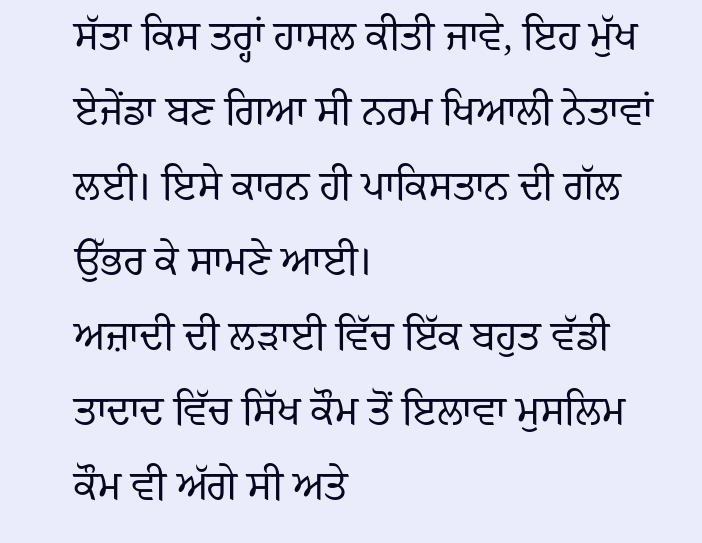ਸੱਤਾ ਕਿਸ ਤਰ੍ਹਾਂ ਹਾਸਲ ਕੀਤੀ ਜਾਵੇ, ਇਹ ਮੁੱਖ ਏਜੇਂਡਾ ਬਣ ਗਿਆ ਸੀ ਨਰਮ ਖਿਆਲੀ ਨੇਤਾਵਾਂ ਲਈ। ਇਸੇ ਕਾਰਨ ਹੀ ਪਾਕਿਸਤਾਨ ਦੀ ਗੱਲ ਉੱਭਰ ਕੇ ਸਾਮਣੇ ਆਈ।
ਅਜ਼ਾਦੀ ਦੀ ਲੜਾਈ ਵਿੱਚ ਇੱਕ ਬਹੁਤ ਵੱਡੀ ਤਾਦਾਦ ਵਿੱਚ ਸਿੱਖ ਕੌਮ ਤੋਂ ਇਲਾਵਾ ਮੁਸਲਿਮ ਕੌਮ ਵੀ ਅੱਗੇ ਸੀ ਅਤੇ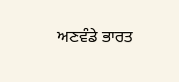ਅਣਵੰਡੇ ਭਾਰਤ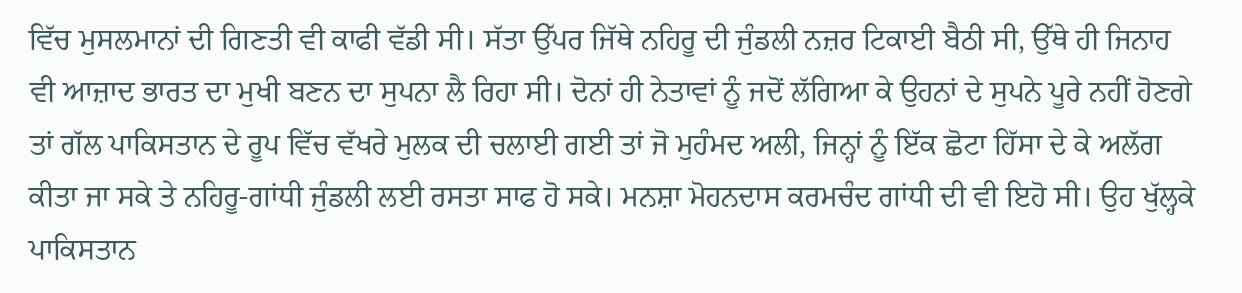ਵਿੱਚ ਮੁਸਲਮਾਨਾਂ ਦੀ ਗਿਣਤੀ ਵੀ ਕਾਫੀ ਵੱਡੀ ਸੀ। ਸੱਤਾ ਉੱਪਰ ਜਿੱਥੇ ਨਹਿਰੂ ਦੀ ਜੁੰਡਲੀ ਨਜ਼ਰ ਟਿਕਾਈ ਬੈਠੀ ਸੀ, ਉੱਥੇ ਹੀ ਜਿਨਾਹ ਵੀ ਆਜ਼ਾਦ ਭਾਰਤ ਦਾ ਮੁਖੀ ਬਣਨ ਦਾ ਸੁਪਨਾ ਲੈ ਰਿਹਾ ਸੀ। ਦੋਨਾਂ ਹੀ ਨੇਤਾਵਾਂ ਨੂੰ ਜਦੋਂ ਲੱਗਿਆ ਕੇ ਉਹਨਾਂ ਦੇ ਸੁਪਨੇ ਪੂਰੇ ਨਹੀਂ ਹੋਣਗੇ ਤਾਂ ਗੱਲ ਪਾਕਿਸਤਾਨ ਦੇ ਰੂਪ ਵਿੱਚ ਵੱਖਰੇ ਮੁਲਕ ਦੀ ਚਲਾਈ ਗਈ ਤਾਂ ਜੋ ਮੁਹੰਮਦ ਅਲੀ, ਜਿਨ੍ਹਾਂ ਨੂੰ ਇੱਕ ਛੋਟਾ ਹਿੱਸਾ ਦੇ ਕੇ ਅਲੱਗ ਕੀਤਾ ਜਾ ਸਕੇ ਤੇ ਨਹਿਰੂ-ਗਾਂਧੀ ਜੁੰਡਲੀ ਲਈ ਰਸਤਾ ਸਾਫ ਹੋ ਸਕੇ। ਮਨਸ਼ਾ ਮੋਹਨਦਾਸ ਕਰਮਚੰਦ ਗਾਂਧੀ ਦੀ ਵੀ ਇਹੋ ਸੀ। ਉਹ ਖੁੱਲ੍ਹਕੇ ਪਾਕਿਸਤਾਨ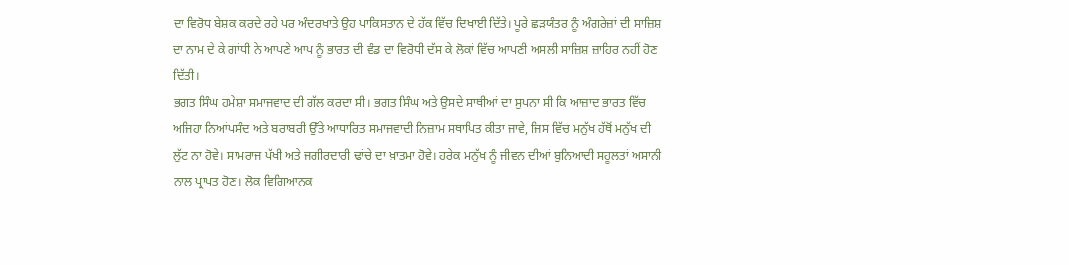ਦਾ ਵਿਰੋਧ ਬੇਸ਼ਕ ਕਰਦੇ ਰਹੇ ਪਰ ਅੰਦਰਖਾਤੇ ਉਹ ਪਾਕਿਸਤਾਨ ਦੇ ਹੱਕ ਵਿੱਚ ਦਿਖਾਈ ਦਿੱਤੇ। ਪੂਰੇ ਛੜਯੰਤਰ ਨੂੰ ਅੰਗਰੇਜ਼ਾਂ ਦੀ ਸਾਜ਼ਿਸ਼ ਦਾ ਨਾਮ ਦੇ ਕੇ ਗਾਂਧੀ ਨੇ ਆਪਣੇ ਆਪ ਨੂੰ ਭਾਰਤ ਦੀ ਵੰਡ ਦਾ ਵਿਰੋਧੀ ਦੱਸ ਕੇ ਲੋਕਾਂ ਵਿੱਚ ਆਪਣੀ ਅਸਲੀ ਸਾਜ਼ਿਸ਼ ਜ਼ਾਹਿਰ ਨਹੀਂ ਹੋਣ ਦਿੱਤੀ।
ਭਗਤ ਸਿੰਘ ਹਮੇਸ਼ਾ ਸਮਾਜਵਾਦ ਦੀ ਗੱਲ ਕਰਦਾ ਸੀ। ਭਗਤ ਸਿੰਘ ਅਤੇ ਉਸਦੇ ਸਾਥੀਆਂ ਦਾ ਸੁਪਨਾ ਸੀ ਕਿ ਆਜ਼ਾਦ ਭਾਰਤ ਵਿੱਚ ਅਜਿਹਾ ਨਿਆਂਪਸੰਦ ਅਤੇ ਬਰਾਬਰੀ ਉੱਤੇ ਆਧਾਰਿਤ ਸਮਾਜਵਾਦੀ ਨਿਜ਼ਾਮ ਸਥਾਪਿਤ ਕੀਤਾ ਜਾਵੇ, ਜਿਸ ਵਿੱਚ ਮਨੁੱਖ ਹੱਥੋਂ ਮਨੁੱਖ ਦੀ ਲੁੱਟ ਨਾ ਹੋਵੇ। ਸਾਮਰਾਜ ਪੱਖੀ ਅਤੇ ਜਗੀਰਦਾਰੀ ਢਾਂਚੇ ਦਾ ਖ਼ਾਤਮਾ ਹੋਵੇ। ਹਰੇਕ ਮਨੁੱਖ ਨੂੰ ਜੀਵਨ ਦੀਆਂ ਬੁਨਿਆਦੀ ਸਹੂਲਤਾਂ ਅਸਾਨੀ ਨਾਲ ਪ੍ਰਾਪਤ ਹੋਣ। ਲੋਕ ਵਿਗਿਆਨਕ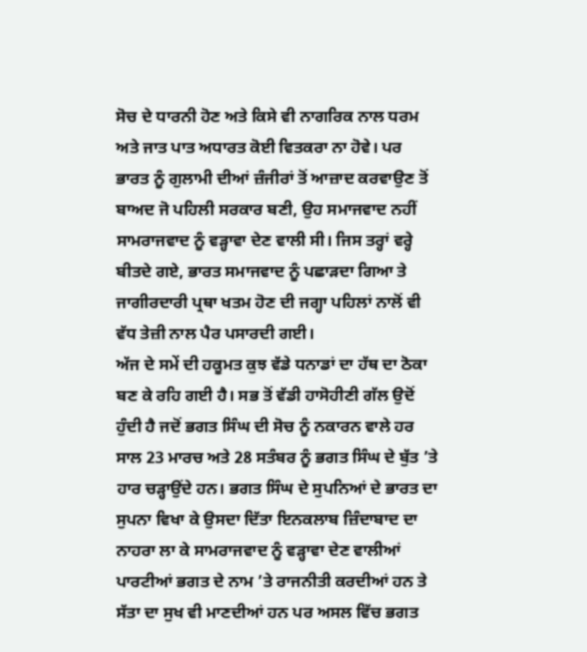ਸੋਚ ਦੇ ਧਾਰਨੀ ਹੋਣ ਅਤੇ ਕਿਸੇ ਵੀ ਨਾਗਰਿਕ ਨਾਲ ਧਰਮ ਅਤੇ ਜਾਤ ਪਾਤ ਅਧਾਰਤ ਕੋਈ ਵਿਤਕਰਾ ਨਾ ਹੋਵੇ। ਪਰ ਭਾਰਤ ਨੂੰ ਗੁਲਾਮੀ ਦੀਆਂ ਜ਼ੰਜੀਰਾਂ ਤੋਂ ਆਜ਼ਾਦ ਕਰਵਾਉਣ ਤੋਂ ਬਾਅਦ ਜੋ ਪਹਿਲੀ ਸਰਕਾਰ ਬਣੀ, ਉਹ ਸਮਾਜਵਾਦ ਨਹੀਂ ਸਾਮਰਾਜਵਾਦ ਨੂੰ ਵੜ੍ਹਾਵਾ ਦੇਣ ਵਾਲੀ ਸੀ। ਜਿਸ ਤਰ੍ਹਾਂ ਵਰ੍ਹੇ ਬੀਤਦੇ ਗਏ, ਭਾਰਤ ਸਮਾਜਵਾਦ ਨੂੰ ਪਛਾੜਦਾ ਗਿਆ ਤੇ ਜਾਗੀਰਦਾਰੀ ਪ੍ਰਥਾ ਖਤਮ ਹੋਣ ਦੀ ਜਗ੍ਹਾ ਪਹਿਲਾਂ ਨਾਲੋਂ ਵੀ ਵੱਧ ਤੇਜ਼ੀ ਨਾਲ ਪੈਰ ਪਸਾਰਦੀ ਗਈ।
ਅੱਜ ਦੇ ਸਮੇਂ ਦੀ ਹਕੂਮਤ ਕੁਝ ਵੱਡੇ ਧਨਾਡਾਂ ਦਾ ਹੱਥ ਦਾ ਠੋਕਾ ਬਣ ਕੇ ਰਹਿ ਗਈ ਹੈ। ਸਭ ਤੋਂ ਵੱਡੀ ਹਾਸੋਹੀਣੀ ਗੱਲ ਉਦੋਂ ਹੁੰਦੀ ਹੈ ਜਦੋਂ ਭਗਤ ਸਿੰਘ ਦੀ ਸੋਚ ਨੂੰ ਨਕਾਰਨ ਵਾਲੇ ਹਰ ਸਾਲ 23 ਮਾਰਚ ਅਤੇ 28 ਸਤੰਬਰ ਨੂੰ ਭਗਤ ਸਿੰਘ ਦੇ ਬੁੱਤ ’ਤੇ ਹਾਰ ਚੜ੍ਹਾਉਂਦੇ ਹਨ। ਭਗਤ ਸਿੰਘ ਦੇ ਸੁਪਨਿਆਂ ਦੇ ਭਾਰਤ ਦਾ ਸੁਪਨਾ ਵਿਖਾ ਕੇ ਉਸਦਾ ਦਿੱਤਾ ਇਨਕਲਾਬ ਜ਼ਿੰਦਾਬਾਦ ਦਾ ਨਾਹਰਾ ਲਾ ਕੇ ਸਾਮਰਾਜਵਾਦ ਨੂੰ ਵੜ੍ਹਾਵਾ ਦੇਣ ਵਾਲੀਆਂ ਪਾਰਟੀਆਂ ਭਗਤ ਦੇ ਨਾਮ ’ਤੇ ਰਾਜਨੀਤੀ ਕਰਦੀਆਂ ਹਨ ਤੇ ਸੱਤਾ ਦਾ ਸੁਖ ਵੀ ਮਾਣਦੀਆਂ ਹਨ ਪਰ ਅਸਲ ਵਿੱਚ ਭਗਤ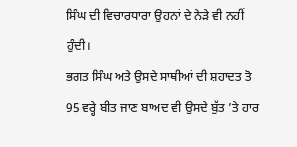ਸਿੰਘ ਦੀ ਵਿਚਾਰਧਾਰਾ ਉਹਨਾਂ ਦੇ ਨੇੜੇ ਵੀ ਨਹੀਂ ਹੁੰਦੀ।
ਭਗਤ ਸਿੰਘ ਅਤੇ ਉਸਦੇ ਸਾਥੀਆਂ ਦੀ ਸ਼ਹਾਦਤ ਤੋ 95 ਵਰ੍ਹੇ ਬੀਤ ਜਾਣ ਬਾਅਦ ਵੀ ਉਸਦੇ ਬੁੱਤ ’ਤੇ ਹਾਰ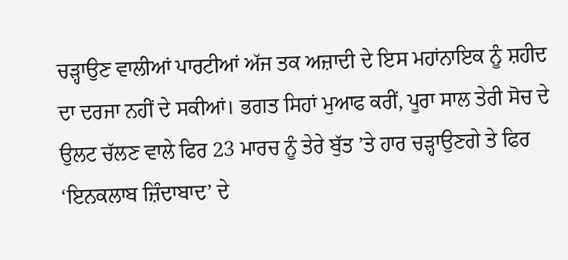ਚੜ੍ਹਾਉਣ ਵਾਲੀਆਂ ਪਾਰਟੀਆਂ ਅੱਜ ਤਕ ਅਜ਼ਾਦੀ ਦੇ ਇਸ ਮਹਾਂਨਾਇਕ ਨੂੰ ਸ਼ਹੀਦ ਦਾ ਦਰਜਾ ਨਹੀਂ ਦੇ ਸਕੀਆਂ। ਭਗਤ ਸਿਹਾਂ ਮੁਆਫ ਕਰੀਂ, ਪੂਰਾ ਸਾਲ ਤੇਰੀ ਸੋਚ ਦੇ ਉਲਟ ਚੱਲਣ ਵਾਲੇ ਫਿਰ 23 ਮਾਰਚ ਨੂੰ ਤੇਰੇ ਬੁੱਤ ’ਤੇ ਹਾਰ ਚੜ੍ਹਾਉਣਗੇ ਤੇ ਫਿਰ ‘ਇਨਕਲਾਬ ਜ਼ਿੰਦਾਬਾਦ’ ਦੇ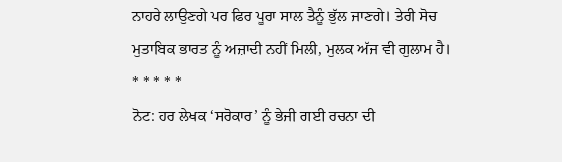ਨਾਹਰੇ ਲਾਉਣਗੇ ਪਰ ਫਿਰ ਪੂਰਾ ਸਾਲ ਤੈਨੂੰ ਭੁੱਲ ਜਾਣਗੇ। ਤੇਰੀ ਸੋਚ ਮੁਤਾਬਿਕ ਭਾਰਤ ਨੂੰ ਅਜ਼ਾਦੀ ਨਹੀਂ ਮਿਲੀ, ਮੁਲਕ ਅੱਜ ਵੀ ਗੁਲਾਮ ਹੈ।
* * * * *
ਨੋਟ: ਹਰ ਲੇਖਕ ‘ਸਰੋਕਾਰ’ ਨੂੰ ਭੇਜੀ ਗਈ ਰਚਨਾ ਦੀ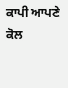ਕਾਪੀ ਆਪਣੇ ਕੋਲ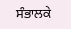ਸੰਭਾਲਕੇ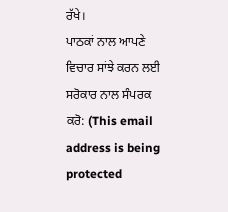ਰੱਖੇ।
ਪਾਠਕਾਂ ਨਾਲ ਆਪਣੇ ਵਿਚਾਰ ਸਾਂਝੇ ਕਰਨ ਲਈ ਸਰੋਕਾਰ ਨਾਲ ਸੰਪਰਕ ਕਰੋ: (This email address is being protected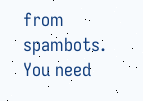from spambots. You need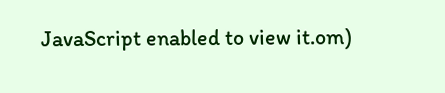JavaScript enabled to view it.om)